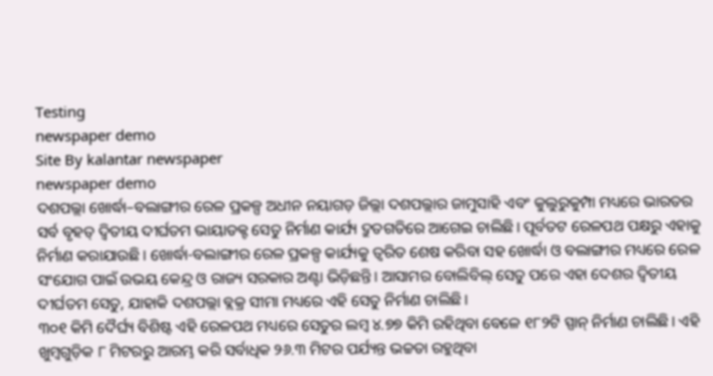Testing
newspaper demo
Site By kalantar newspaper
newspaper demo
ଦଶପଲ୍ଲା ଖୋର୍ଦ୍ଧା–ବଲାଙ୍ଗୀର ରେଳ ପ୍ରକଳ୍ପ ଅଧୀନ ନୟାଗଡ଼ ଜିଲ୍ଲା ଦଶପଲ୍ଲାର ଜାମୁସାହି ଏବଂ କୁଲୁରୁକୁମ୍ପା ମଧ୍ୟରେ ଭାରତର ସର୍ବ ବୃହତ୍ ଦ୍ବିତୀୟ ଦୀର୍ଘତମ ଭାୟାଡକ୍ଟ ସେତୁ ନିର୍ମାଣ କାର୍ଯ୍ୟ ଦ୍ରୁତଗତିରେ ଆଗେଇ ଚାଲିଛି। ପୂର୍ବତଟ ରେଳପଥ ପକ୍ଷରୁ ଏହାକୁ ନିର୍ମାଣ କରାଯାଉଛି। ଖୋର୍ଦ୍ଧା-ବଲାଙ୍ଗୀର ରେଳ ପ୍ରକଳ୍ପ କାର୍ଯ୍ୟକୁ ତ୍ବରିତ ଶେଷ କରିବା ସହ ଖୋର୍ଦ୍ଧା ଓ ବଲାଙ୍ଗୀର ମଧ୍ୟରେ ରେଳ ସଂଯୋଗ ପାଇଁ ଉଭୟ କେନ୍ଦ୍ର ଓ ରାଜ୍ୟ ସରକାର ଅଣ୍ଟା ଭିଡ଼ିଛନ୍ତି। ଆସାମର ବୋଲିବିଲ୍ ସେତୁ ପରେ ଏହା ଦେଶର ଦ୍ଵିତୀୟ ଦୀର୍ଘତମ ସେତୁ, ଯାହାକି ଦଶପଲ୍ଲା ବ୍ଲକ୍ର ସୀମା ମଧ୍ୟରେ ଏହି ସେତୁ ନିର୍ମାଣ ଚାଲିଛି।
୩୦୧ କିମି ଦୈର୍ଘ୍ୟ ବିଶିଷ୍ଟ ଏହି ରେଳପଥ ମଧ୍ୟରେ ସେତୁର ଲମ୍ବ ୪.୭୭ କିମି ରହିଥିବା ବେଳେ ୧୮୨ଟି ସ୍ପାନ୍ ନିର୍ମାଣ ଚାଲିଛି। ଏହି ଖୁମ୍ବଗୁଡ଼ିକ ୮ ମିଟରରୁ ଆରମ୍ଭ କରି ସର୍ବାଧିକ ୨୬.୩ ମିଟର ପର୍ଯ୍ୟନ୍ତ ଭଚ୍ଚତା ରହୁଥିବା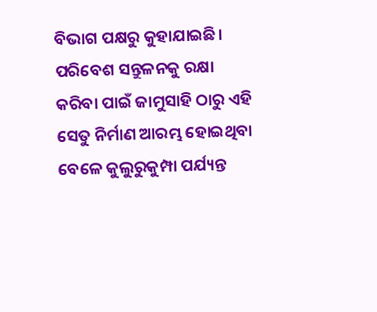ବିଭାଗ ପକ୍ଷରୁ କୁହାଯାଇଛି। ପରିବେଶ ସନ୍ତୁଳନକୁ ରକ୍ଷା କରିବା ପାଇଁ ଜାମୁସାହି ଠାରୁ ଏହି ସେତୁ ନିର୍ମାଣ ଆରମ୍ଭ ହୋଇଥିବା ବେଳେ କୁଲୁରୁକୁମ୍ପା ପର୍ଯ୍ୟନ୍ତ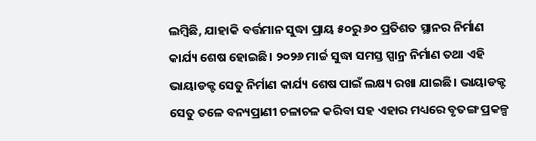ଲମ୍ବିଛି, ଯାହାକି ବର୍ତ୍ତମାନ ସୁଦ୍ଧା ପ୍ରାୟ ୫୦ରୁ ୬୦ ପ୍ରତିଶତ ସ୍ଥାନର ନିର୍ମାଣ କାର୍ଯ୍ୟ ଶେଷ ହୋଇଛି। ୨୦୨୬ ମାର୍ଚ୍ଚ ସୁଦ୍ଧା ସମସ୍ତ ସ୍ପାନ୍ର ନିର୍ମାଣ ତଥା ଏହି ଭାୟାଡକ୍ଟ ସେତୁ ନିର୍ମାଣ କାର୍ଯ୍ୟ ଶେଷ ପାଇଁ ଲକ୍ଷ୍ୟ ରଖା ଯାଇଛି। ଭାୟାଡକ୍ଟ ସେତୁ ତଳେ ବନ୍ୟପ୍ରାଣୀ ଚଳାଚଳ କରିବା ସହ ଏହାର ମଧ୍ୟରେ ବୃତଙ୍ଗ ପ୍ରକଳ୍ପ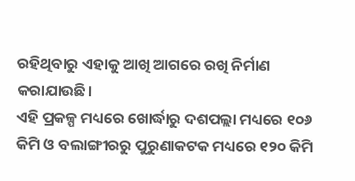ରହିଥିବାରୁ ଏହାକୁ ଆଖି ଆଗରେ ରଖି ନିର୍ମାଣ କରାଯାଉଛି।
ଏହି ପ୍ରକଳ୍ପ ମଧ୍ୟରେ ଖୋର୍ଦ୍ଧାରୁ ଦଶପଲ୍ଲା ମଧ୍ୟରେ ୧୦୬ କିମି ଓ ବଲାଙ୍ଗୀରରୁ ପୁରୁଣାକଟକ ମଧ୍ୟରେ ୧୨୦ କିମି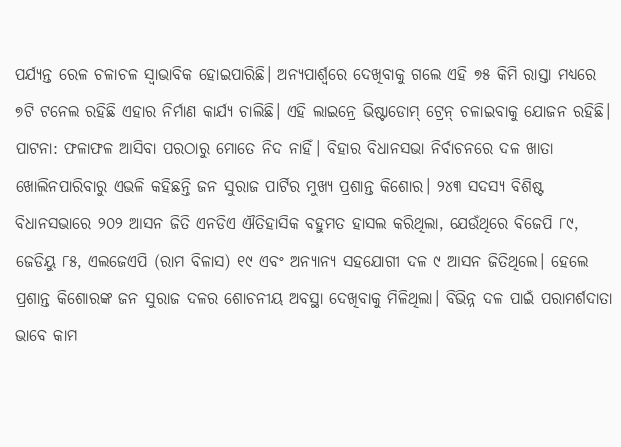ପର୍ଯ୍ୟନ୍ତ ରେଳ ଚଳାଚଳ ସ୍ବାଭାବିକ ହୋଇପାରିଛି। ଅନ୍ୟପାର୍ଶ୍ବରେ ଦେଖିବାକୁ ଗଲେ ଏହି ୭୫ କିମି ରାସ୍ତା ମଧ୍ୟରେ ୭ଟି ଟନେଲ ରହିଛି ଏହାର ନିର୍ମାଣ କାର୍ଯ୍ୟ ଚାଲିଛି। ଏହି ଲାଇନ୍ରେ ଭିଷ୍ଟାଡୋମ୍ ଟ୍ରେନ୍ ଚଳାଇବାକୁ ଯୋଜନ ରହିଛି।
ପାଟନା: ଫଳାଫଳ ଆସିବା ପରଠାରୁ ମୋତେ ନିଦ ନାହିଁ। ବିହାର ବିଧାନସଭା ନିର୍ବାଚନରେ ଦଳ ଖାତା ଖୋଲିନପାରିବାରୁ ଏଭଳି କହିଛନ୍ତି ଜନ ସୁରାଜ ପାର୍ଟିର ମୁଖ୍ୟ ପ୍ରଶାନ୍ତ କିଶୋର। ୨୪୩ ସଦସ୍ୟ ବିଶିଷ୍ଟ ବିଧାନସଭାରେ ୨୦୨ ଆସନ ଜିତି ଏନଡିଏ ଐତିହାସିକ ବହୁମତ ହାସଲ କରିଥିଲା, ଯେଉଁଥିରେ ବିଜେପି ୮୯, ଜେଡିୟୁ ୮୫, ଏଲଜେଏପି (ରାମ ବିଳାସ) ୧୯ ଏବଂ ଅନ୍ୟାନ୍ୟ ସହଯୋଗୀ ଦଳ ୯ ଆସନ ଜିତିଥିଲେ। ହେଲେ ପ୍ରଶାନ୍ତ କିଶୋରଙ୍କ ଜନ ସୁରାଜ ଦଳର ଶୋଚନୀୟ ଅବସ୍ଥା ଦେଖିବାକୁ ମିଳିଥିଲା। ବିଭିନ୍ନ ଦଳ ପାଇଁ ପରାମର୍ଶଦାତା ଭାବେ କାମ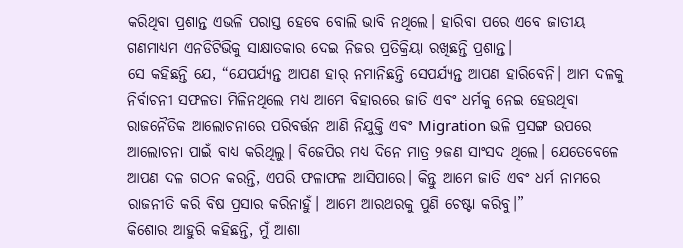କରିଥିବା ପ୍ରଶାନ୍ତ ଏଭଳି ପରାସ୍ତ ହେବେ ବୋଲି ଭାବି ନଥିଲେ। ହାରିବା ପରେ ଏବେ ଜାତୀୟ ଗଣମାଧ୍ୟମ ଏନଡିଟିଭିକୁ ସାକ୍ଷାତକାର ଦେଇ ନିଜର ପ୍ରତିକ୍ରିୟା ରଖିଛନ୍ତି ପ୍ରଶାନ୍ତ।
ସେ କହିଛନ୍ତି ଯେ, “ଯେପର୍ଯ୍ୟନ୍ତ ଆପଣ ହାର୍ ନମାନିଛନ୍ତି ସେପର୍ଯ୍ୟନ୍ତ ଆପଣ ହାରିବେନି। ଆମ ଦଳକୁ ନିର୍ବାଚନୀ ସଫଳତା ମିଳିନଥିଲେ ମଧ୍ୟ ଆମେ ବିହାରରେ ଜାତି ଏବଂ ଧର୍ମକୁ ନେଇ ହେଉଥିବା ରାଜନୈତିକ ଆଲୋଚନାରେ ପରିବର୍ତ୍ତନ ଆଣି ନିଯୁକ୍ତି ଏବଂ Migration ଭଳି ପ୍ରସଙ୍ଗ ଉପରେ ଆଲୋଚନା ପାଇଁ ବାଧ୍ୟ କରିଥିଲୁ। ବିଜେପିର ମଧ୍ୟ ଦିନେ ମାତ୍ର ୨ଜଣ ସାଂସଦ ଥିଲେ। ଯେତେବେଳେ ଆପଣ ଦଳ ଗଠନ କରନ୍ତି, ଏପରି ଫଳାଫଳ ଆସିପାରେ। କିନ୍ତୁ ଆମେ ଜାତି ଏବଂ ଧର୍ମ ନାମରେ ରାଜନୀତି କରି ବିଷ ପ୍ରସାର କରିନାହୁଁ। ଆମେ ଆରଥରକୁ ପୁଣି ଚେଷ୍ଟା କରିବୁ।”
କିଶୋର ଆହୁରି କହିଛନ୍ତି, ମୁଁ ଆଶା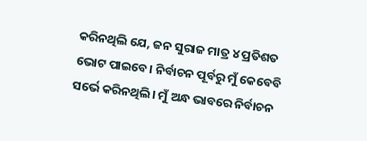କରିନଥିଲି ଯେ, ଜନ ସୁରାଜ ମାତ୍ର ୪ ପ୍ରତିଶତ ଭୋଟ ପାଇବେ। ନିର୍ବାଚନ ପୂର୍ବରୁ ମୁଁ କେବେବି ସର୍ଭେ କରିନଥିଲି। ମୁଁ ଅନ୍ଧ ଭାବରେ ନିର୍ବାଚନ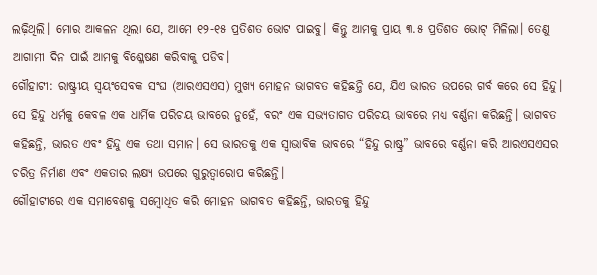ଲଢ଼ିଥିଲି। ମୋର ଆକଳନ ଥିଲା ଯେ, ଆମେ ୧୨-୧୫ ପ୍ରତିଶତ ଭୋଟ ପାଇବୁ। କିନ୍ତୁ ଆମକୁ ପ୍ରାୟ ୩.୫ ପ୍ରତିଶତ ଭୋଟ୍ ମିଳିଲା। ତେଣୁ ଆଗାମୀ ଦିନ ପାଇଁ ଆମକୁ ବିଶ୍ଳେଷଣ କରିବାକୁ ପଡିବ।
ଗୌହାଟୀ: ରାଷ୍ଟ୍ରୀୟ ସ୍ୱୟଂସେବକ ସଂଘ (ଆରଏସଏସ) ମୁଖ୍ୟ ମୋହନ ଭାଗବତ କହିଛନ୍ତି ଯେ, ଯିଏ ଭାରତ ଉପରେ ଗର୍ବ କରେ ସେ ହିନ୍ଦୁ। ସେ ହିନ୍ଦୁ ଧର୍ମକୁ କେବଳ ଏକ ଧାର୍ମିକ ପରିଚୟ ଭାବରେ ନୁହେଁ, ବରଂ ଏକ ସଭ୍ୟତାଗତ ପରିଚୟ ଭାବରେ ମଧ୍ୟ ବର୍ଣ୍ଣନା କରିଛନ୍ତି। ଭାଗବତ କହିଛନ୍ତି, ଭାରତ ଏବଂ ହିନ୍ଦୁ ଏକ ତଥା ସମାନ। ସେ ଭାରତକୁ ଏକ ସ୍ୱାଭାବିକ ଭାବରେ “ହିନ୍ଦୁ ରାଷ୍ଟ୍ର” ଭାବରେ ବର୍ଣ୍ଣନା କରି ଆରଏସଏସର ଚରିତ୍ର ନିର୍ମାଣ ଏବଂ ଏକତାର ଲକ୍ଷ୍ୟ ଉପରେ ଗୁରୁତ୍ୱାରୋପ କରିଛନ୍ତି।
ଗୌହାଟୀରେ ଏକ ସମାବେଶକୁ ସମ୍ବୋଧିତ କରି ମୋହନ ଭାଗବତ କହିଛନ୍ତି, ଭାରତକୁ ହିନ୍ଦୁ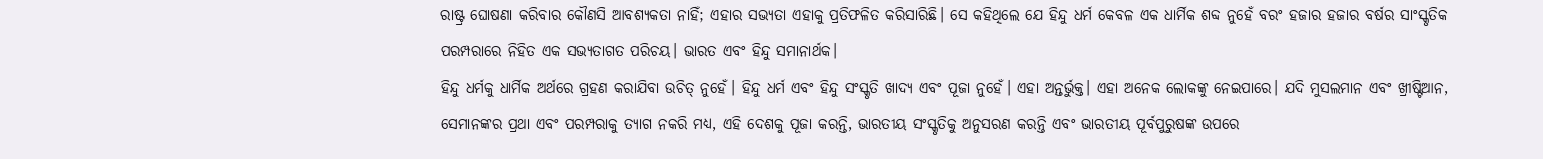ରାଷ୍ଟ୍ର ଘୋଷଣା କରିବାର କୌଣସି ଆବଶ୍ୟକତା ନାହିଁ; ଏହାର ସଭ୍ୟତା ଏହାକୁ ପ୍ରତିଫଳିତ କରିସାରିଛି। ସେ କହିଥିଲେ ଯେ ହିନ୍ଦୁ ଧର୍ମ କେବଳ ଏକ ଧାର୍ମିକ ଶବ୍ଦ ନୁହେଁ ବରଂ ହଜାର ହଜାର ବର୍ଷର ସାଂସ୍କୃତିକ ପରମ୍ପରାରେ ନିହିତ ଏକ ସଭ୍ୟତାଗତ ପରିଚୟ। ଭାରତ ଏବଂ ହିନ୍ଦୁ ସମାନାର୍ଥକ।
ହିନ୍ଦୁ ଧର୍ମକୁ ଧାର୍ମିକ ଅର୍ଥରେ ଗ୍ରହଣ କରାଯିବା ଉଚିତ୍ ନୁହେଁ। ହିନ୍ଦୁ ଧର୍ମ ଏବଂ ହିନ୍ଦୁ ସଂସ୍କୃତି ଖାଦ୍ୟ ଏବଂ ପୂଜା ନୁହେଁ। ଏହା ଅନ୍ତର୍ଭୁକ୍ତ। ଏହା ଅନେକ ଲୋକଙ୍କୁ ନେଇପାରେ। ଯଦି ମୁସଲମାନ ଏବଂ ଖ୍ରୀଷ୍ଟିଆନ, ସେମାନଙ୍କର ପ୍ରଥା ଏବଂ ପରମ୍ପରାକୁ ତ୍ୟାଗ ନକରି ମଧ୍ୟ, ଏହି ଦେଶକୁ ପୂଜା କରନ୍ତି, ଭାରତୀୟ ସଂସ୍କୃତିକୁ ଅନୁସରଣ କରନ୍ତି ଏବଂ ଭାରତୀୟ ପୂର୍ବପୁରୁଷଙ୍କ ଉପରେ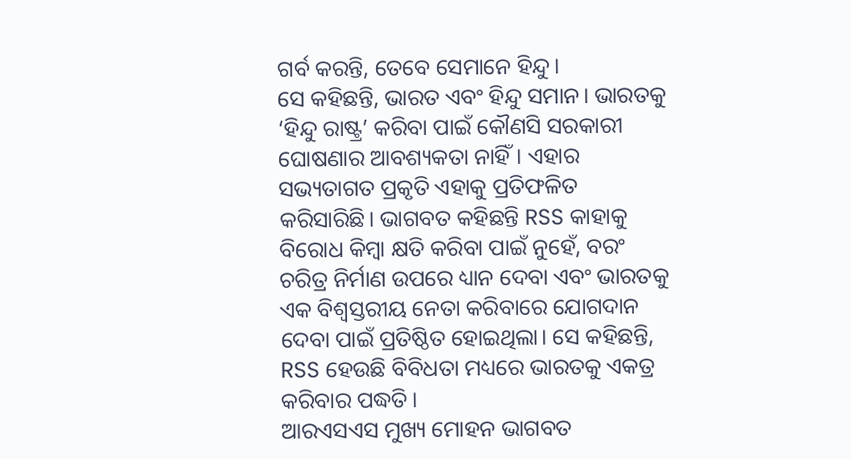ଗର୍ବ କରନ୍ତି, ତେବେ ସେମାନେ ହିନ୍ଦୁ।
ସେ କହିଛନ୍ତି, ଭାରତ ଏବଂ ହିନ୍ଦୁ ସମାନ। ଭାରତକୁ ‘ହିନ୍ଦୁ ରାଷ୍ଟ୍ର’ କରିବା ପାଇଁ କୌଣସି ସରକାରୀ ଘୋଷଣାର ଆବଶ୍ୟକତା ନାହିଁ। ଏହାର ସଭ୍ୟତାଗତ ପ୍ରକୃତି ଏହାକୁ ପ୍ରତିଫଳିତ କରିସାରିଛି। ଭାଗବତ କହିଛନ୍ତି RSS କାହାକୁ ବିରୋଧ କିମ୍ବା କ୍ଷତି କରିବା ପାଇଁ ନୁହେଁ, ବରଂ ଚରିତ୍ର ନିର୍ମାଣ ଉପରେ ଧ୍ୟାନ ଦେବା ଏବଂ ଭାରତକୁ ଏକ ବିଶ୍ୱସ୍ତରୀୟ ନେତା କରିବାରେ ଯୋଗଦାନ ଦେବା ପାଇଁ ପ୍ରତିଷ୍ଠିତ ହୋଇଥିଲା। ସେ କହିଛନ୍ତି, RSS ହେଉଛି ବିବିଧତା ମଧ୍ୟରେ ଭାରତକୁ ଏକତ୍ର କରିବାର ପଦ୍ଧତି।
ଆରଏସଏସ ମୁଖ୍ୟ ମୋହନ ଭାଗବତ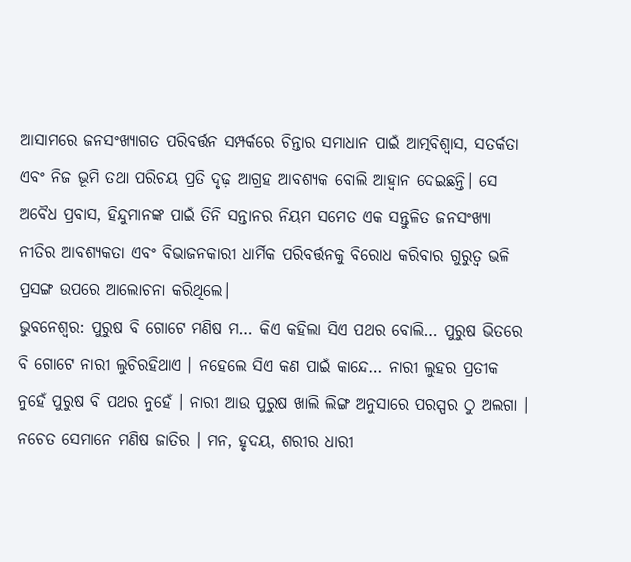ଆସାମରେ ଜନସଂଖ୍ୟାଗତ ପରିବର୍ତ୍ତନ ସମ୍ପର୍କରେ ଚିନ୍ତାର ସମାଧାନ ପାଇଁ ଆତ୍ମବିଶ୍ୱାସ, ସତର୍କତା ଏବଂ ନିଜ ଭୂମି ତଥା ପରିଚୟ ପ୍ରତି ଦୃଢ଼ ଆଗ୍ରହ ଆବଶ୍ୟକ ବୋଲି ଆହ୍ୱାନ ଦେଇଛନ୍ତି। ସେ ଅବୈଧ ପ୍ରବାସ, ହିନ୍ଦୁମାନଙ୍କ ପାଇଁ ତିନି ସନ୍ତାନର ନିୟମ ସମେତ ଏକ ସନ୍ତୁଳିତ ଜନସଂଖ୍ୟା ନୀତିର ଆବଶ୍ୟକତା ଏବଂ ବିଭାଜନକାରୀ ଧାର୍ମିକ ପରିବର୍ତ୍ତନକୁ ବିରୋଧ କରିବାର ଗୁରୁତ୍ୱ ଭଳି ପ୍ରସଙ୍ଗ ଉପରେ ଆଲୋଚନା କରିଥିଲେ।
ଭୁବନେଶ୍ବର: ପୁରୁଷ ବି ଗୋଟେ ମଣିଷ ମ… କିଏ କହିଲା ସିଏ ପଥର ବୋଲି… ପୁରୁଷ ଭିତରେ ବି ଗୋଟେ ନାରୀ ଲୁଚିରହିଥାଏ । ନହେଲେ ସିଏ କଣ ପାଇଁ କାନ୍ଦେ… ନାରୀ ଲୁହର ପ୍ରତୀକ ନୁହେଁ ପୁରୁଷ ବି ପଥର ନୁହେଁ । ନାରୀ ଆଉ ପୁରୁଷ ଖାଲି ଲିଙ୍ଗ ଅନୁସାରେ ପରସ୍ପର ଠୁ ଅଲଗା । ନଚେତ ସେମାନେ ମଣିଷ ଜାତିର । ମନ, ହୃଦୟ, ଶରୀର ଧାରୀ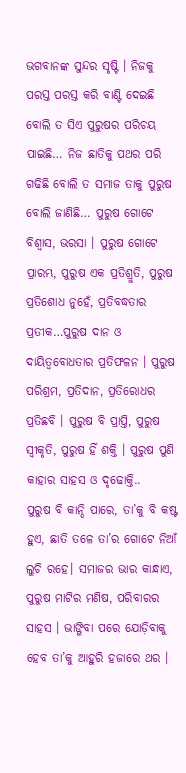ଭଗବାନଙ୍କ ସୁନ୍ଦର ସୃଷ୍ଟି । ନିଜକୁ ପରସ୍ତ ପରସ୍ତ କରି ବାଣ୍ଟି ଦେଇଛି ବୋଲି ତ ସିଏ ପୁରୁଷର ପରିଚୟ ପାଇଛି… ନିଜ ଛାତିକୁ ପଥର ପରି ଗଢିଛି ବୋଲି ତ ସମାଜ ତାକୁ ପୁରୁଷ ବୋଲି ଜାଣିଛି… ପୁରୁଷ ଗୋଟେ ବିଶ୍ବାସ, ଭରସା । ପୁରୁଷ ଗୋଟେ ପ୍ରାରମ୍ଭ, ପୁରୁଷ ଏକ ପ୍ରତିଶ୍ରୁତି, ପୁରୁଷ ପ୍ରତିଶୋଧ ନୁହେଁ, ପ୍ରତିବଦ୍ଧତାର ପ୍ରତୀକ…ପୁରୁଷ ଦାନ ଓ ଦାୟିତ୍ୱବୋଧତାର ପ୍ରତିଫଳନ । ପୁରୁଷ ପରିଶ୍ରମ, ପ୍ରତିଦାନ, ପ୍ରତିରୋଧର ପ୍ରତିଛବି । ପୁରୁଷ ବି ପ୍ରାପ୍ତି, ପୁରୁଷ ସ୍ବୀକୃତି, ପୁରୁଷ ହିଁ ଶକ୍ତି । ପୁରୁଷ ପୁଣି କାହାର ସାହସ ଓ ଦୃଢୋକ୍ତି..
ପୁରୁଷ ବି କାନ୍ଦି ପାରେ, ତା’କୁ ବି କଷ୍ଟ ହୁଏ, ଛାତି ତଳେ ତା’ର ଗୋଟେ ନିଆଁ ଲୁଚି ରହେ। ସମାଜର ଭାର କାନ୍ଧାଏ, ପୁରୁଷ ମାଟିର ମଣିଷ, ପରିବାରର ସାହସ । ଭାଙ୍ଗିବା ପରେ ଯୋଡ଼ିବାକୁ ହେବ ତା’କୁ ଆହୁରି ହଜାରେ ଥର ।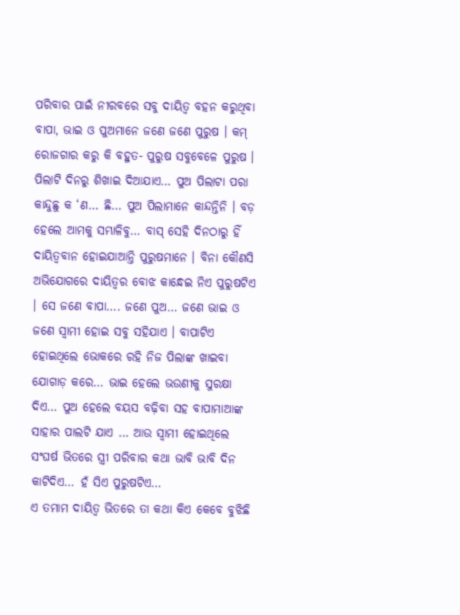ପରିବାର ପାଇଁ ନୀରବରେ ସବୁ ଦାୟିତ୍ୱ ବହନ କରୁଥିବା ବାପା, ଭାଇ ଓ ପୁଅମାନେ ଜଣେ ଜଣେ ପୁରୁଷ । କମ୍ ରୋଜଗାର କରୁ କି ବହୁତ- ପୁରୁଷ ସବୁବେଳେ ପୁରୁଷ ।
ପିଲାଟି ଦିନରୁ ଶିଖାଇ ଦିଆଯାଏ… ପୁଅ ପିଲାଟା ପରା କାନ୍ଦୁଛୁ କ ‘ଣ… ଛି… ପୁଅ ପିଲାମାନେ କାନ୍ଦନ୍ତିନି । ବଡ଼ ହେଲେ ଆମକୁ ସମ୍ଭାଳିବୁ… ବାସ୍ ସେହି ଦିନଠାରୁ ହିଁ ଦାୟିତ୍ୱବାନ ହୋଇଯାଆନ୍ତି ପୁରୁଷମାନେ । ବିନା କୌଣସି ଅଭିଯୋଗରେ ଦାୟିତ୍ୱର ବୋଝ କାନ୍ଧେଇ ନିଏ ପୁରୁଷଟିଏ । ସେ ଜଣେ ବାପା…. ଜଣେ ପୁଅ… ଜଣେ ଭାଇ ଓ ଜଣେ ସ୍ୱାମୀ ହୋଇ ସବୁ ସହିଯାଏ । ବାପାଟିଏ ହୋଇଥିଲେ ଭୋକରେ ରହି ନିଜ ପିଲାଙ୍କ ଖାଇବା ଯୋଗାଡ଼ କରେ… ଭାଇ ହେଲେ ଭଉଣୀକୁ ସୁରକ୍ଷା ଦିଏ… ପୁଅ ହେଲେ ବୟସ ବଢ଼ିବା ସହ ବାପାମାଆଙ୍କ ସାହାର ପାଲଟି ଯାଏ … ଆଉ ସ୍ୱାମୀ ହୋଇଥିଲେ ସଂଘର୍ଷ ଭିତରେ ସ୍ତ୍ରୀ ପରିବାର କଥା ଭାବି ଭାବି ଦିନ କାଟିଦିଏ… ହଁ ସିଏ ପୁରୁଷଟିଏ…
ଏ ତମାମ ଦାୟିତ୍ୱ ଭିତରେ ତା କଥା କିଏ କେବେ ବୁଝିଛି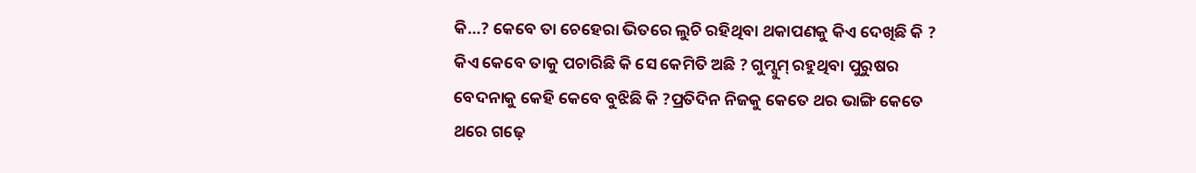କି…? କେବେ ତା ଚେହେରା ଭିତରେ ଲୁଚି ରହିଥିବା ଥକାପଣକୁ କିଏ ଦେଖିଛି କି ? କିଏ କେବେ ତାକୁ ପଚାରିଛି କି ସେ କେମିତି ଅଛି ? ଗୁମ୍ସୁମ୍ ରହୁଥିବା ପୁରୁଷର ବେଦନାକୁ କେହି କେବେ ବୁଝିଛି କି ?ପ୍ରତିଦିନ ନିଜକୁ କେତେ ଥର ଭାଙ୍ଗି କେତେ ଥରେ ଗଢ଼େ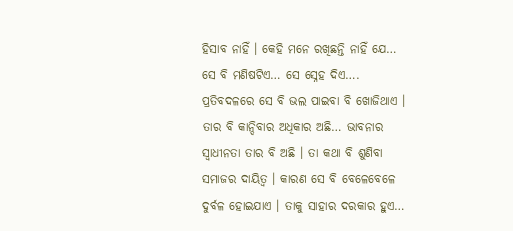ହିସାବ ନାହିଁ । କେହି ମନେ ରଖିଛନ୍ତି ନାହିଁ ଯେ… ସେ ବି ମଣିଷଟିଏ… ସେ ସ୍ନେହ ଦିଏ…. ପ୍ରତିବଦଳରେ ସେ ବି ଭଲ ପାଇବା ବି ଖୋଜିଥାଏ । ତାର ବି କାନ୍ଦିବାର ଅଧିକାର ଅଛି… ଭାବନାର ସ୍ୱାଧୀନତା ତାର ବି ଅଛି । ତା କଥା ବି ଶୁଣିବା ସମାଜର ଦାୟିତ୍ୱ । କାରଣ ସେ ବି ବେଳେବେଳେ ଦୁର୍ବଳ ହୋଇଯାଏ । ତାକୁ ସାହାର ଦରକାର ହୁଏ…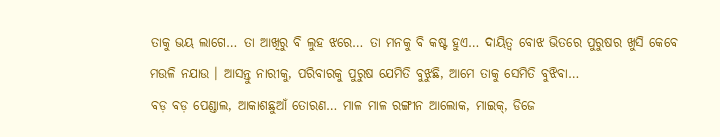ତାକୁ ଭୟ ଲାଗେ… ତା ଆଖିରୁ ବି ଲୁହ ଝରେ… ତା ମନକୁ ବି କଷ୍ଟ ହୁଏ… ଦାୟିତ୍ୱ ବୋଝ ଭିତରେ ପୁରୁଷର ଖୁସି କେବେ ମଉଳି ନଯାଉ । ଆସନ୍ତୁ ନାରୀକୁ, ପରିବାରକୁ ପୁରୁଷ ଯେମିତି ବୁଝୁଛି, ଆମେ ତାକୁ ସେମିତି ବୁଝିବା…
ବଡ଼ ବଡ଼ ପେଣ୍ଡାଲ, ଆକାଶଛୁଆଁ ତୋରଣ… ମାଳ ମାଳ ରଙ୍ଗୀନ ଆଲୋକ, ମାଇକ୍, ଡିଜେ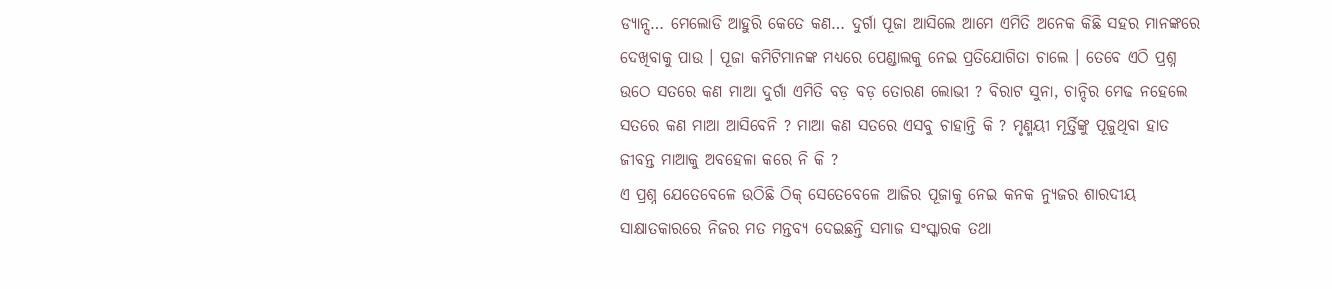ଡ୍ୟାନ୍ସ… ମେଲୋଡି ଆହୁରି କେତେ କଣ… ଦୁର୍ଗା ପୂଜା ଆସିଲେ ଆମେ ଏମିତି ଅନେକ କିଛି ସହର ମାନଙ୍କରେ ଦେଖିବାକୁ ପାଉ । ପୂଜା କମିଟିମାନଙ୍କ ମଧ୍ଯରେ ପେଣ୍ଡାଲକୁ ନେଇ ପ୍ରତିଯୋଗିତା ଚାଲେ । ତେବେ ଏଠି ପ୍ରଶ୍ନ ଉଠେ ସତରେ କଣ ମାଆ ଦୁର୍ଗା ଏମିତି ବଡ଼ ବଡ଼ ତୋରଣ ଲୋଭୀ ? ବିରାଟ ସୁନା, ଚାନ୍ଦିର ମେଢ ନହେଲେ ସତରେ କଣ ମାଆ ଆସିବେନି ? ମାଆ କଣ ସତରେ ଏସବୁ ଚାହାନ୍ତି କି ? ମୃଣ୍ମୟୀ ମୂର୍ତ୍ତିଙ୍କୁ ପୂଜୁଥିବା ହାତ ଜୀବନ୍ତ ମାଆକୁ ଅବହେଳା କରେ ନି କି ?
ଏ ପ୍ରଶ୍ନ ଯେତେବେଳେ ଉଠିଛି ଠିକ୍ ସେତେବେଳେ ଆଜିର ପୂଜାକୁ ନେଇ କନକ ନ୍ୟୁଜର ଶାରଦୀୟ ସାକ୍ଷାତକାରରେ ନିଜର ମତ ମନ୍ତବ୍ୟ ଦେଇଛନ୍ତି ସମାଜ ସଂସ୍କାରକ ତଥା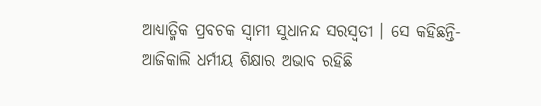ଆଧ୍ୟାତ୍ମିକ ପ୍ରବଚକ ସ୍ବାମୀ ସୁଧାନନ୍ଦ ସରସ୍ବତୀ । ସେ କହିଛନ୍ତି- ଆଜିକାଲି ଧର୍ମୀୟ ଶିକ୍ଷାର ଅଭାବ ରହିଛି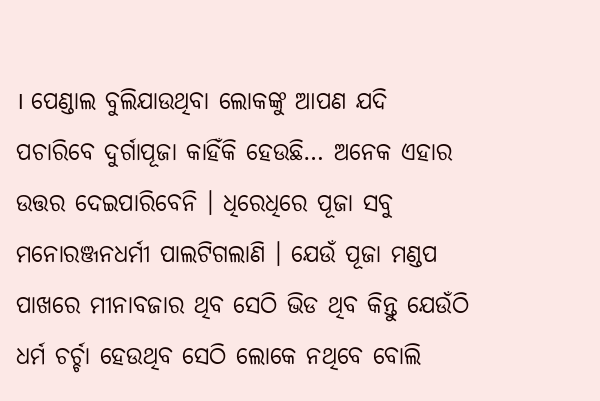। ପେଣ୍ଡାଲ ବୁଲିଯାଉଥିବା ଲୋକଙ୍କୁ ଆପଣ ଯଦି ପଚାରିବେ ଦୁର୍ଗାପୂଜା କାହିଁକି ହେଉଛି… ଅନେକ ଏହାର ଉତ୍ତର ଦେଇପାରିବେନି । ଧିରେଧିରେ ପୂଜା ସବୁ ମନୋରଞ୍ଜନଧର୍ମୀ ପାଲଟିଗଲାଣି । ଯେଉଁ ପୂଜା ମଣ୍ଡପ ପାଖରେ ମୀନାବଜାର ଥିବ ସେଠି ଭିଡ ଥିବ କିନ୍ତୁ ଯେଉଁଠି ଧର୍ମ ଚର୍ଚ୍ଚା ହେଉଥିବ ସେଠି ଲୋକେ ନଥିବେ ବୋଲି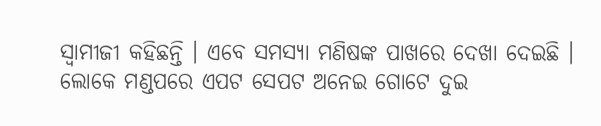ସ୍ବାମୀଜୀ କହିଛନ୍ତି । ଏବେ ସମସ୍ୟା ମଣିଷଙ୍କ ପାଖରେ ଦେଖା ଦେଇଛି । ଲୋକେ ମଣ୍ଡପରେ ଏପଟ ସେପଟ ଅନେଇ ଗୋଟେ ଦୁଇ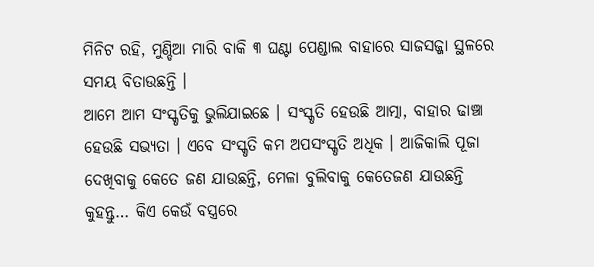ମିନିଟ ରହି, ମୁଣ୍ଡିଆ ମାରି ବାକି ୩ ଘଣ୍ଟା ପେଣ୍ଡାଲ ବାହାରେ ସାଜସଜ୍ଜା ସ୍ଥଳରେ ସମୟ ବିତାଉଛନ୍ତି ।
ଆମେ ଆମ ସଂସ୍କୃତିକୁ ଭୁଲିଯାଇଛେ । ସଂସ୍କୃତି ହେଉଛି ଆତ୍ମା, ବାହାର ଢାଞ୍ଚା ହେଉଛି ସଭ୍ୟତା । ଏବେ ସଂସ୍କୃତି କମ ଅପସଂସ୍କୃତି ଅଧିକ । ଆଜିକାଲି ପୂଜା ଦେଖିବାକୁ କେତେ ଜଣ ଯାଉଛନ୍ତି, ମେଳା ବୁଲିବାକୁ କେତେଜଣ ଯାଉଛନ୍ତି କୁହନ୍ତୁ… କିଏ କେଉଁ ବସ୍ତ୍ରରେ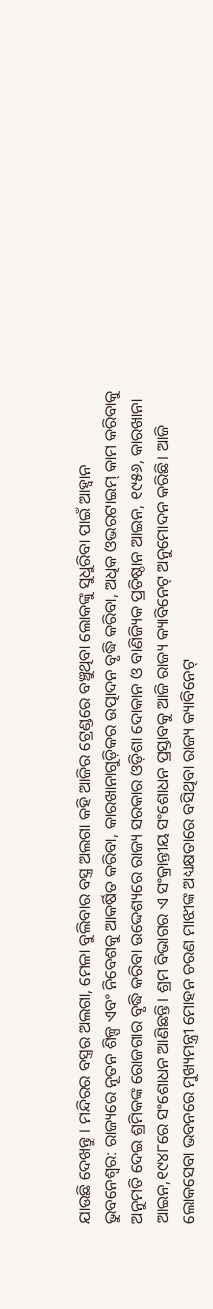ଯାଉଛି ଦେଖନ୍ତୁ । ମନ୍ଦିରର ବସ୍ତ୍ରର ଅଲଗା, ମେଳା ବୁଲିବାର ବସ୍ତ୍ର ଅଲଗା କହି ଆଜିର ଟ୍ରେଣ୍ଡରେ ବଞ୍ଚୁଥିବା ଲୋକଙ୍କୁ ସୁଧୁରିବା ପାଇଁ ଆହ୍ଵାନ
ଭୁବନେଶ୍ବର: ରାଜ୍ୟରେ ନୂତନ ଶିଳ୍ପ ଏବଂ ନିବେଶକୁ ଆକର୍ଷିତ କରିବା, କାରଖାନାଗୁଡ଼ିକର ଉତ୍ପାଦନ ବୃଦ୍ଧି କରିବା, ଅଧିକ ଓଭରଟାଇମ୍ କାମ କରିବାକୁ ଅନୁମତି ଦେଇ ଶ୍ରମିକଙ୍କ ରୋଜଗାର ବୃଦ୍ଧି କରିବା ଉଦ୍ଦେଶ୍ୟରେ ରାଜ୍ୟ ସରକାର ଓଡ଼ିଶା ଦୋକାନ ଓ ବାଣିଜ୍ୟିକ ପ୍ରତିଷ୍ଠାନ ଆଇନ, ୧୯୫୬, କାରଖାନା ଆଇନ,୧୯୪୮ରେ ସଂଶୋଧନ ଆଣିଛନ୍ତି। ଶ୍ରମ ବିଭାଗର ଏ ସଂକ୍ରାନ୍ତୀୟ ସଂଶୋଧନ ପ୍ରସ୍ତାବକୁ ଆଜି ରାଜ୍ୟ କ୍ୟାବିନେଟ୍ ଅନୁମୋଦନ କରିଛି। ଆଜି ଲୋକସେବା ଭବନରେ ମୁଖ୍ୟମନ୍ତ୍ରୀ ମୋହନ ଚରଣ ମାଝୀଙ୍କ ଅଧ୍ୟକ୍ଷତାରେ ବସିଥିବା ରାଜ୍ୟ କ୍ୟାବିନେଟ୍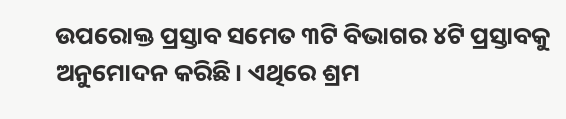ଉପରୋକ୍ତ ପ୍ରସ୍ତାବ ସମେତ ୩ଟି ବିଭାଗର ୪ଟି ପ୍ରସ୍ତାବକୁ ଅନୁମୋଦନ କରିଛି। ଏଥିରେ ଶ୍ରମ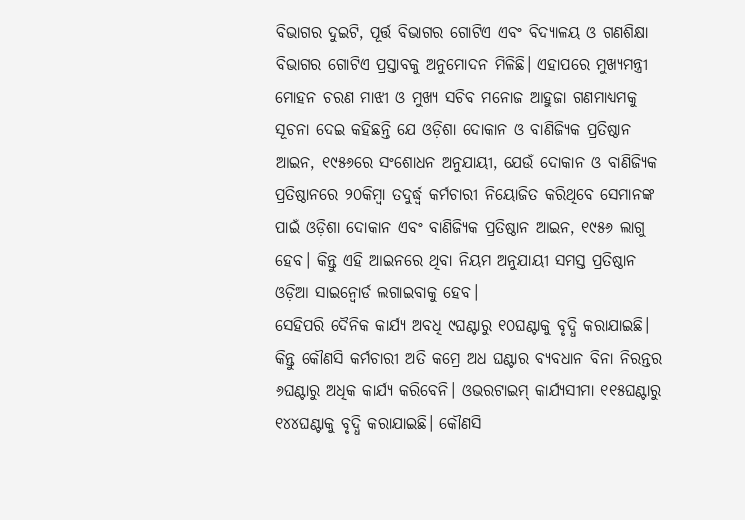ବିଭାଗର ଦୁଇଟି, ପୂର୍ତ୍ତ ବିଭାଗର ଗୋଟିଏ ଏବଂ ବିଦ୍ୟାଳୟ ଓ ଗଣଶିକ୍ଷା ବିଭାଗର ଗୋଟିଏ ପ୍ରସ୍ତାବକୁ ଅନୁମୋଦନ ମିଳିଛି। ଏହାପରେ ମୁଖ୍ୟମନ୍ତ୍ରୀ ମୋହନ ଚରଣ ମାଝୀ ଓ ମୁଖ୍ୟ ସଚିବ ମନୋଜ ଆହୁଜା ଗଣମାଧ୍ୟମକୁ ସୂଚନା ଦେଇ କହିଛନ୍ତି ଯେ ଓଡ଼ିଶା ଦୋକାନ ଓ ବାଣିଜ୍ୟିକ ପ୍ରତିଷ୍ଠାନ ଆଇନ, ୧୯୫୬ରେ ସଂଶୋଧନ ଅନୁଯାୟୀ, ଯେଉଁ ଦୋକାନ ଓ ବାଣିଜ୍ୟିକ ପ୍ରତିଷ୍ଠାନରେ ୨୦କିମ୍ବା ତଦୁର୍ଦ୍ଧ୍ବ କର୍ମଚାରୀ ନିୟୋଜିତ କରିଥିବେ ସେମାନଙ୍କ ପାଇଁ ଓଡ଼ିଶା ଦୋକାନ ଏବଂ ବାଣିଜ୍ୟିକ ପ୍ରତିଷ୍ଠାନ ଆଇନ, ୧୯୫୬ ଲାଗୁ ହେବ। କିନ୍ତୁ ଏହି ଆଇନରେ ଥିବା ନିୟମ ଅନୁଯାୟୀ ସମସ୍ତ ପ୍ରତିଷ୍ଠାନ ଓଡ଼ିଆ ସାଇନ୍ବୋର୍ଡ ଲଗାଇବାକୁ ହେବ।
ସେହିପରି ଦୈନିକ କାର୍ଯ୍ୟ ଅବଧି ୯ଘଣ୍ଟାରୁ ୧୦ଘଣ୍ଟାକୁ ବୃଦ୍ଧି କରାଯାଇଛି। କିନ୍ତୁ କୌଣସି କର୍ମଚାରୀ ଅତି କମ୍ରେ ଅଧ ଘଣ୍ଟାର ବ୍ୟବଧାନ ବିନା ନିରନ୍ତର ୬ଘଣ୍ଟାରୁ ଅଧିକ କାର୍ଯ୍ୟ କରିବେନି। ଓଭରଟାଇମ୍ କାର୍ଯ୍ୟସୀମା ୧୧୫ଘଣ୍ଟାରୁ ୧୪୪ଘଣ୍ଟାକୁ ବୃଦ୍ଧି କରାଯାଇଛି। କୌଣସି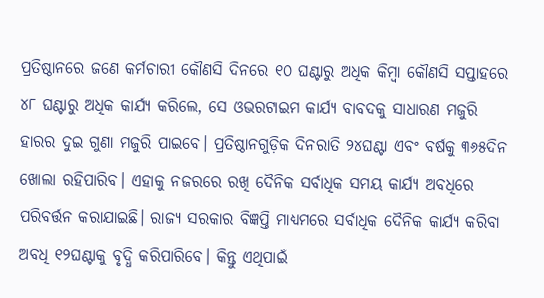ପ୍ରତିଷ୍ଠାନରେ ଜଣେ କର୍ମଚାରୀ କୌଣସି ଦିନରେ ୧୦ ଘଣ୍ଟାରୁ ଅଧିକ କିମ୍ୱା କୌଣସି ସପ୍ତାହରେ ୪୮ ଘଣ୍ଟାରୁ ଅଧିକ କାର୍ଯ୍ୟ କରିଲେ, ସେ ଓଭରଟାଇମ କାର୍ଯ୍ୟ ବାବଦକୁ ସାଧାରଣ ମଜୁରି ହାରର ଦୁଇ ଗୁଣା ମଜୁରି ପାଇବେ। ପ୍ରତିଷ୍ଠାନଗୁଡ଼ିକ ଦିନରାତି ୨୪ଘଣ୍ଟା ଏବଂ ବର୍ଷକୁ ୩୬୫ଦିନ ଖୋଲା ରହିପାରିବ। ଏହାକୁ ନଜରରେ ରଖି ଦୈନିକ ସର୍ବାଧିକ ସମୟ କାର୍ଯ୍ୟ ଅବଧିରେ ପରିବର୍ତ୍ତନ କରାଯାଇଛି। ରାଜ୍ୟ ସରକାର ବିଜ୍ଞପ୍ତି ମାଧ୍ୟମରେ ସର୍ବାଧିକ ଦୈନିକ କାର୍ଯ୍ୟ କରିବା ଅବଧି ୧୨ଘଣ୍ଟାକୁ ବୃଦ୍ଧି କରିପାରିବେ। କିନ୍ତୁ ଏଥିପାଇଁ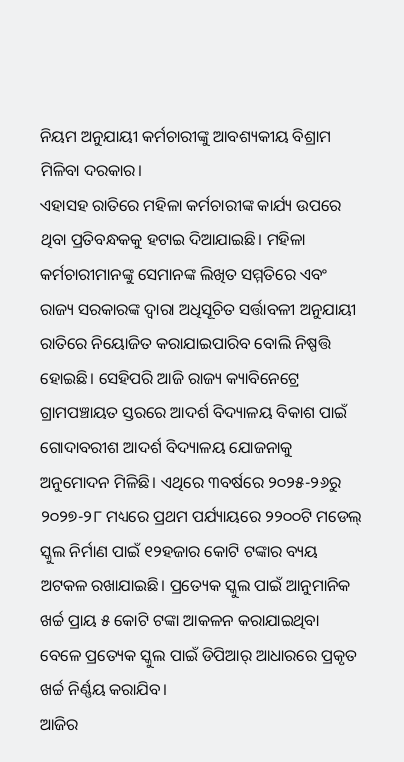ନିୟମ ଅନୁଯାୟୀ କର୍ମଚାରୀଙ୍କୁ ଆବଶ୍ୟକୀୟ ବିଶ୍ରାମ ମିଳିବା ଦରକାର।
ଏହାସହ ରାତିରେ ମହିଳା କର୍ମଚାରୀଙ୍କ କାର୍ଯ୍ୟ ଉପରେ ଥିବା ପ୍ରତିବନ୍ଧକକୁ ହଟାଇ ଦିଆଯାଇଛି। ମହିଳା କର୍ମଚାରୀମାନଙ୍କୁ ସେମାନଙ୍କ ଲିଖିତ ସମ୍ମତିରେ ଏବଂ ରାଜ୍ୟ ସରକାରଙ୍କ ଦ୍ୱାରା ଅଧିସୂଚିତ ସର୍ତ୍ତାବଳୀ ଅନୁଯାୟୀ ରାତିରେ ନିୟୋଜିତ କରାଯାଇପାରିବ ବୋଲି ନିଷ୍ପତ୍ତି ହୋଇଛି। ସେହିପରି ଆଜି ରାଜ୍ୟ କ୍ୟାବିନେଟ୍ରେ ଗ୍ରାମପଞ୍ଚାୟତ ସ୍ତରରେ ଆଦର୍ଶ ବିଦ୍ୟାଳୟ ବିକାଶ ପାଇଁ ଗୋଦାବରୀଶ ଆଦର୍ଶ ବିଦ୍ୟାଳୟ ଯୋଜନାକୁ ଅନୁମୋଦନ ମିଳିଛି। ଏଥିରେ ୩ବର୍ଷରେ ୨୦୨୫-୨୬ରୁ ୨୦୨୭-୨୮ ମଧ୍ୟରେ ପ୍ରଥମ ପର୍ଯ୍ୟାୟରେ ୨୨୦୦ଟି ମଡେଲ୍ ସ୍କୁଲ ନିର୍ମାଣ ପାଇଁ ୧୨ହଜାର କୋଟି ଟଙ୍କାର ବ୍ୟୟ ଅଟକଳ ରଖାଯାଇଛି। ପ୍ରତ୍ୟେକ ସ୍କୁଲ ପାଇଁ ଆନୁମାନିକ ଖର୍ଚ୍ଚ ପ୍ରାୟ ୫ କୋଟି ଟଙ୍କା ଆକଳନ କରାଯାଇଥିବା ବେଳେ ପ୍ରତ୍ୟେକ ସ୍କୁଲ ପାଇଁ ଡିପିଆର୍ ଆଧାରରେ ପ୍ରକୃତ ଖର୍ଚ୍ଚ ନିର୍ଣ୍ଣୟ କରାଯିବ।
ଆଜିର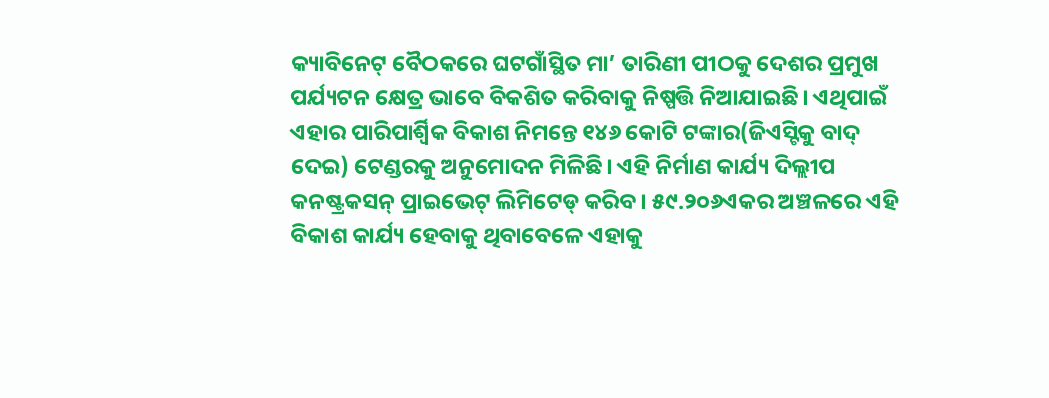କ୍ୟାବିନେଟ୍ ବୈଠକରେ ଘଟଗାଁସ୍ଥିତ ମା’ ତାରିଣୀ ପୀଠକୁ ଦେଶର ପ୍ରମୁଖ ପର୍ଯ୍ୟଟନ କ୍ଷେତ୍ର ଭାବେ ବିକଶିତ କରିବାକୁ ନିଷ୍ପତ୍ତି ନିଆଯାଇଛି। ଏଥିପାଇଁ ଏହାର ପାରିପାର୍ଶ୍ବିକ ବିକାଶ ନିମନ୍ତେ ୧୪୬ କୋଟି ଟଙ୍କାର(ଜିଏସ୍ଟିକୁ ବାଦ୍ ଦେଇ) ଟେଣ୍ଡରକୁ ଅନୁମୋଦନ ମିଳିଛି। ଏହି ନିର୍ମାଣ କାର୍ଯ୍ୟ ଦିଲ୍ଲୀପ କନଷ୍ଟ୍ରକସନ୍ ପ୍ରାଇଭେଟ୍ ଲିମିଟେଡ୍ କରିବ। ୫୯.୨୦୬ଏକର ଅଞ୍ଚଳରେ ଏହି ବିକାଶ କାର୍ଯ୍ୟ ହେବାକୁ ଥିବାବେଳେ ଏହାକୁ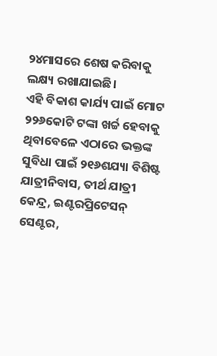୨୪ମାସରେ ଶେଷ କରିବାକୁ ଲକ୍ଷ୍ୟ ରଖାଯାଇଛି।
ଏହି ବିକାଶ କାର୍ଯ୍ୟ ପାଇଁ ମୋଟ ୨୨୬କୋଟି ଟଙ୍କା ଖର୍ଚ୍ଚ ହେବାକୁ ଥିବାବେଳେ ଏଠାରେ ଭକ୍ତଙ୍କ ସୁବିଧା ପାଇଁ ୨୧୬ଶଯ୍ୟା ବିଶିଷ୍ଟ ଯାତ୍ରୀନିବାସ, ତୀର୍ଥ ଯାତ୍ରୀ କେନ୍ଦ୍ର, ଇଣ୍ଟରପ୍ରିଟେସନ୍ ସେଣ୍ଟର,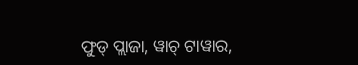ଫୁଡ୍ ପ୍ଲାଜା, ୱାଚ୍ ଟାୱାର,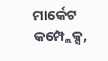ମାର୍କେଟ କମ୍ପ୍ଲେକ୍ସ,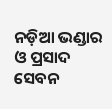ନଡ଼ିଆ ଭଣ୍ଡାର ଓ ପ୍ରସାଦ ସେବନ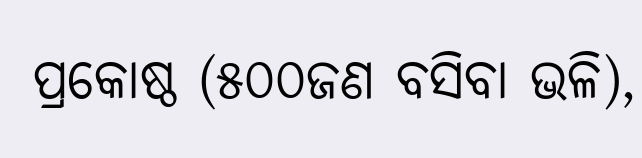ପ୍ରକୋଷ୍ଠ (୫୦୦ଜଣ ବସିବା ଭଳି),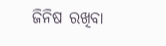ଜିନିଷ ରଖିବା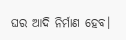ଘର ଆଦି ନିର୍ମାଣ ହେବ।